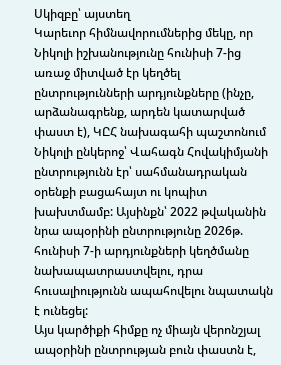Սկիզբը՝ այստեղ
Կարեւոր հիմնավորումներից մեկը, որ Նիկոլի իշխանությունը հունիսի 7-ից առաջ միտված էր կեղծել ընտրությունների արդյունքները (ինչը, արձանագրենք, արդեն կատարված փաստ է), ԿԸՀ նախագահի պաշտոնում Նիկոլի ընկերոջ՝ Վահագն Հովակիմյանի ընտրությունն էր՝ սահմանադրական օրենքի բացահայտ ու կոպիտ խախտմամբ: Այսինքն՝ 2022 թվականին նրա ապօրինի ընտրությունը 2026թ. հունիսի 7-ի արդյունքների կեղծմանը նախապատրաստվելու, դրա հուսալիությունն ապահովելու նպատակն է ունեցել:
Այս կարծիքի հիմքը ոչ միայն վերոնշյալ ապօրինի ընտրության բուն փաստն է,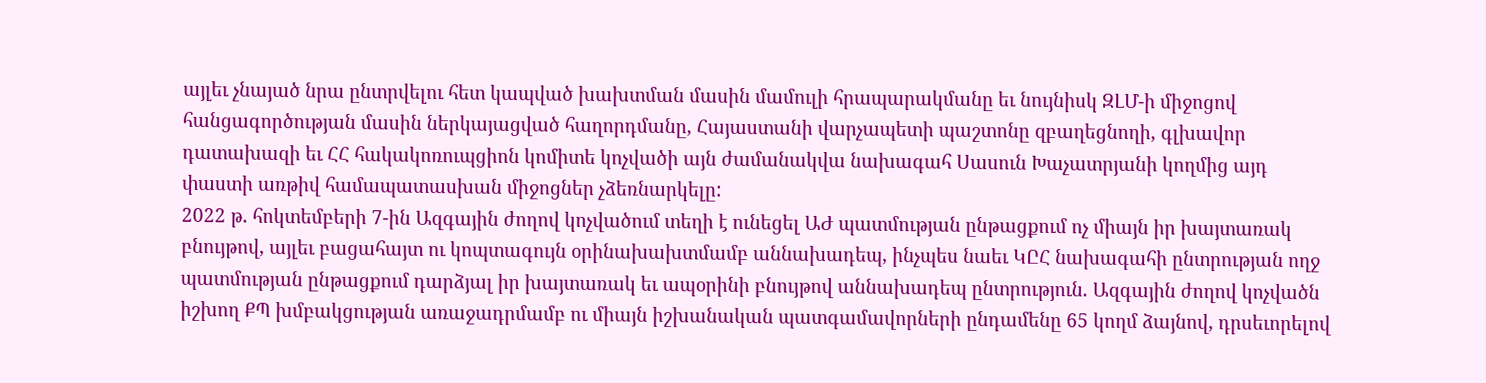այլեւ չնայած նրա ընտրվելու հետ կապված խախտման մասին մամուլի հրապարակմանը եւ նույնիսկ ԶԼՄ-ի միջոցով հանցագործության մասին ներկայացված հաղորդմանը, Հայաստանի վարչապետի պաշտոնը զբաղեցնողի, գլխավոր դատախազի եւ ՀՀ հակակոռուպցիոն կոմիտե կոչվածի այն ժամանակվա նախագահ Սասուն Խաչատրյանի կողմից այդ փաստի առթիվ համապատասխան միջոցներ չձեռնարկելը:
2022 թ. հոկտեմբերի 7-ին Ազգային ժողով կոչվածում տեղի է ունեցել ԱԺ պատմության ընթացքում ոչ միայն իր խայտառակ բնույթով, այլեւ բացահայտ ու կոպտագույն օրինախախտմամբ աննախադեպ, ինչպես նաեւ ԿԸՀ նախագահի ընտրության ողջ պատմության ընթացքում դարձյալ իր խայտառակ եւ ապօրինի բնույթով աննախադեպ ընտրություն. Ազգային ժողով կոչվածն իշխող ՔՊ խմբակցության առաջադրմամբ ու միայն իշխանական պատգամավորների ընդամենը 65 կողմ ձայնով, դրսեւորելով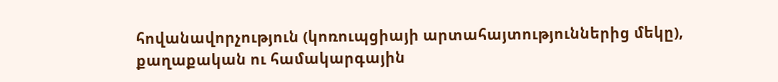հովանավորչություն (կոռուպցիայի արտահայտություններից մեկը), քաղաքական ու համակարգային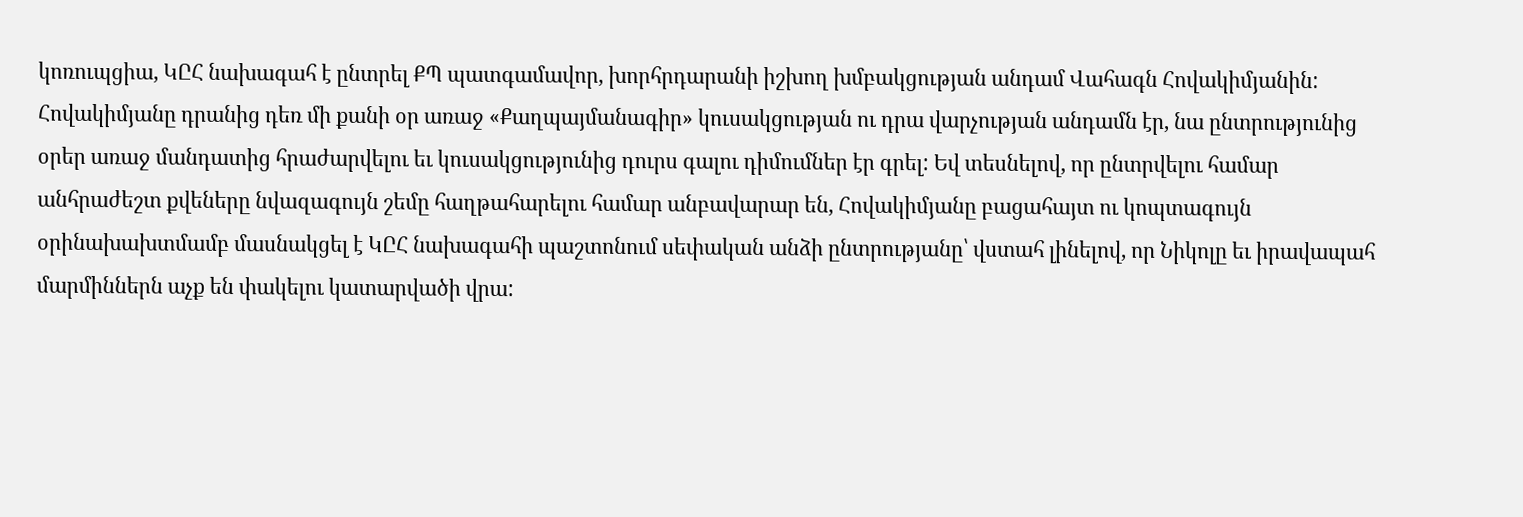կոռուպցիա, ԿԸՀ նախագահ է ընտրել ՔՊ պատգամավոր, խորհրդարանի իշխող խմբակցության անդամ Վահագն Հովակիմյանին:
Հովակիմյանը դրանից դեռ մի քանի օր առաջ «Քաղպայմանագիր» կուսակցության ու դրա վարչության անդամն էր, նա ընտրությունից օրեր առաջ մանդատից հրաժարվելու եւ կուսակցությունից դուրս գալու դիմումներ էր գրել: Եվ տեսնելով, որ ընտրվելու համար անհրաժեշտ քվեները նվազագույն շեմը հաղթահարելու համար անբավարար են, Հովակիմյանը բացահայտ ու կոպտագույն օրինախախտմամբ մասնակցել է ԿԸՀ նախագահի պաշտոնում սեփական անձի ընտրությանը՝ վստահ լինելով, որ Նիկոլը եւ իրավապահ մարմիններն աչք են փակելու կատարվածի վրա: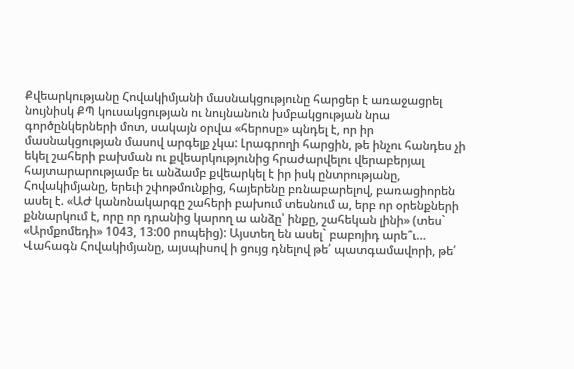Քվեարկությանը Հովակիմյանի մասնակցությունը հարցեր է առաջացրել նույնիսկ ՔՊ կուսակցության ու նույնանուն խմբակցության նրա գործընկերների մոտ, սակայն օրվա «հերոսը» պնդել է, որ իր մասնակցության մասով արգելք չկա: Լրագրողի հարցին, թե ինչու հանդես չի եկել շահերի բախման ու քվեարկությունից հրաժարվելու վերաբերյալ հայտարարությամբ եւ անձամբ քվեարկել է իր իսկ ընտրությանը, Հովակիմյանը, երեւի շփոթմունքից, հայերենը բռնաբարելով, բառացիորեն ասել է. «ԱԺ կանոնակարգը շահերի բախում տեսնում ա, երբ որ օրենքների քննարկում է, որը որ դրանից կարող ա անձը՝ ինքը, շահեկան լինի» (տես` «Արմքոմեդի» 1043, 13:00 րոպեից): Այստեղ են ասել` բաբոյիդ արե՞ւ…
Վահագն Հովակիմյանը, այսպիսով ի ցույց դնելով թե՛ պատգամավորի, թե՛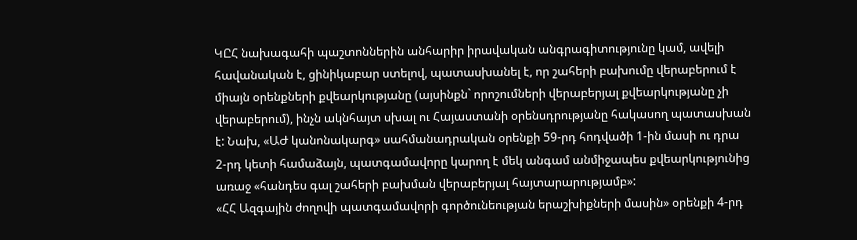ԿԸՀ նախագահի պաշտոններին անհարիր իրավական անգրագիտությունը կամ, ավելի հավանական է, ցինիկաբար ստելով, պատասխանել է, որ շահերի բախումը վերաբերում է միայն օրենքների քվեարկությանը (այսինքն` որոշումների վերաբերյալ քվեարկությանը չի վերաբերում), ինչն ակնհայտ սխալ ու Հայաստանի օրենսդրությանը հակասող պատասխան է: Նախ, «ԱԺ կանոնակարգ» սահմանադրական օրենքի 59-րդ հոդվածի 1-ին մասի ու դրա 2-րդ կետի համաձայն, պատգամավորը կարող է մեկ անգամ անմիջապես քվեարկությունից առաջ «հանդես գալ շահերի բախման վերաբերյալ հայտարարությամբ»:
«ՀՀ Ազգային ժողովի պատգամավորի գործունեության երաշխիքների մասին» օրենքի 4-րդ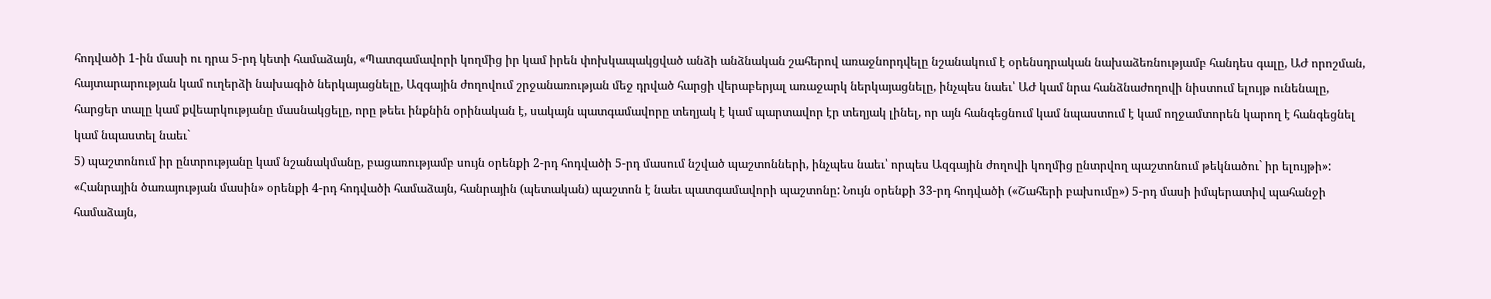հոդվածի 1-ին մասի ու դրա 5-րդ կետի համաձայն, «Պատգամավորի կողմից իր կամ իրեն փոխկապակցված անձի անձնական շահերով առաջնորդվելը նշանակում է օրենսդրական նախաձեռնությամբ հանդես գալը, ԱԺ որոշման, հայտարարության կամ ուղերձի նախագիծ ներկայացնելը, Ազգային ժողովում շրջանառության մեջ դրված հարցի վերաբերյալ առաջարկ ներկայացնելը, ինչպես նաեւ՝ ԱԺ կամ նրա հանձնաժողովի նիստում ելույթ ունենալը, հարցեր տալը կամ քվեարկությանը մասնակցելը, որը թեեւ ինքնին օրինական է, սակայն պատգամավորը տեղյակ է կամ պարտավոր էր տեղյակ լինել, որ այն հանգեցնում կամ նպաստում է կամ ողջամտորեն կարող է հանգեցնել կամ նպաստել նաեւ`
5) պաշտոնում իր ընտրությանը կամ նշանակմանը, բացառությամբ սույն օրենքի 2-րդ հոդվածի 5-րդ մասում նշված պաշտոնների, ինչպես նաեւ՝ որպես Ազգային ժողովի կողմից ընտրվող պաշտոնում թեկնածու` իր ելույթի»:
«Հանրային ծառայության մասին» օրենքի 4-րդ հոդվածի համաձայն, հանրային (պետական) պաշտոն է նաեւ պատգամավորի պաշտոնը: Նույն օրենքի 33-րդ հոդվածի («Շահերի բախումը») 5-րդ մասի իմպերատիվ պահանջի համաձայն,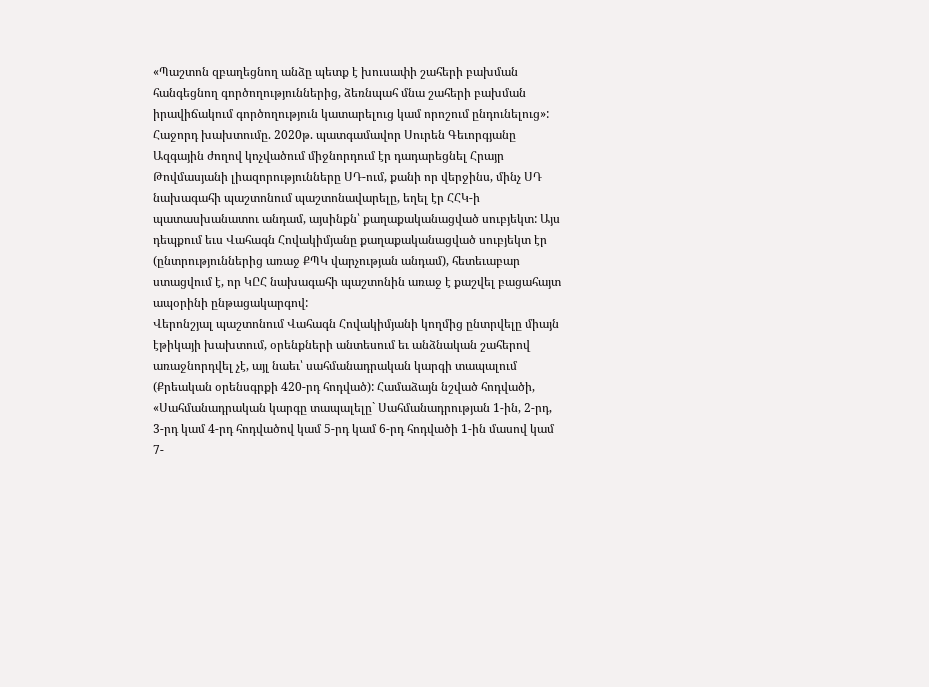«Պաշտոն զբաղեցնող անձը պետք է խուսափի շահերի բախման հանգեցնող գործողություններից, ձեռնպահ մնա շահերի բախման իրավիճակում գործողություն կատարելուց կամ որոշում ընդունելուց»:
Հաջորդ խախտումը. 2020թ. պատգամավոր Սուրեն Գեւորգյանը Ազգային ժողով կոչվածում միջնորդում էր դադարեցնել Հրայր Թովմասյանի լիազորությունները ՍԴ-ում, քանի որ վերջինս, մինչ ՍԴ նախագահի պաշտոնում պաշտոնավարելը, եղել էր ՀՀԿ-ի պատասխանատու անդամ, այսինքն՝ քաղաքականացված սուբյեկտ: Այս դեպքում եւս Վահագն Հովակիմյանը քաղաքականացված սուբյեկտ էր (ընտրություններից առաջ ՔՊԿ վարչության անդամ), հետեւաբար ստացվում է, որ ԿԸՀ նախագահի պաշտոնին առաջ է քաշվել բացահայտ ապօրինի ընթացակարգով:
Վերոնշյալ պաշտոնում Վահագն Հովակիմյանի կողմից ընտրվելը միայն էթիկայի խախտում, օրենքների անտեսում եւ անձնական շահերով առաջնորդվել չէ, այլ նաեւ՝ սահմանադրական կարգի տապալում (Քրեական օրենսգրքի 420-րդ հոդված): Համաձայն նշված հոդվածի, «Սահմանադրական կարգը տապալելը` Սահմանադրության 1-ին, 2-րդ, 3-րդ կամ 4-րդ հոդվածով կամ 5-րդ կամ 6-րդ հոդվածի 1-ին մասով կամ 7-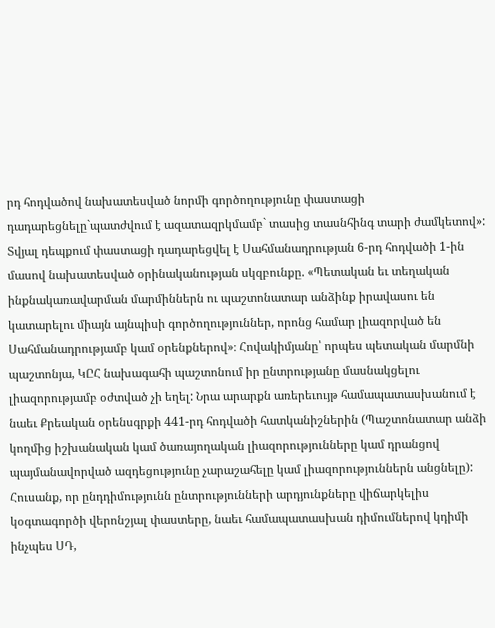րդ հոդվածով նախատեսված նորմի գործողությունը փաստացի դադարեցնելը`պատժվում է ազատազրկմամբ` տասից տասնհինգ տարի ժամկետով»:
Տվյալ դեպքում փաստացի դադարեցվել է Սահմանադրության 6-րդ հոդվածի 1-ին մասով նախատեսված օրինականության սկզբունքը. «Պետական եւ տեղական ինքնակառավարման մարմիններն ու պաշտոնատար անձինք իրավասու են կատարելու միայն այնպիսի գործողություններ, որոնց համար լիազորված են Սահմանադրությամբ կամ օրենքներով»։ Հովակիմյանը՝ որպես պետական մարմնի պաշտոնյա, ԿԸՀ նախագահի պաշտոնում իր ընտրությանը մասնակցելու լիազորությամբ օժտված չի եղել: Նրա արարքն առերեւույթ համապատասխանում է նաեւ Քրեական օրենսգրքի 441-րդ հոդվածի հատկանիշներին (Պաշտոնատար անձի կողմից իշխանական կամ ծառայողական լիազորությունները կամ դրանցով պայմանավորված ազդեցությունը չարաշահելը կամ լիազորություններն անցնելը):
Հուսանք, որ ընդդիմությունն ընտրությունների արդյունքները վիճարկելիս կօգտագործի վերոնշյալ փաստերը, նաեւ համապատասխան դիմումներով կդիմի ինչպես ՍԴ,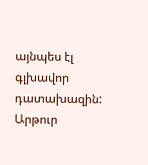այնպես էլ գլխավոր դատախազին:
Արթուր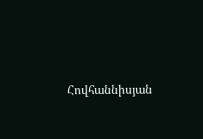Հովհաննիսյան